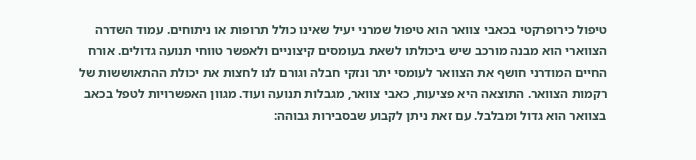טיפול כירופרקטי בכאבי צוואר הוא טיפול שמרני יעיל שאינו כולל תרופות או ניתוחים. עמוד השדרה הצווארי הוא מבנה מורכב שיש ביכולתו לשאת בעומסים קיצוניים ולאפשר טווחי תנועה גדולים. אורח החיים המודרני חושף את הצוואר לעומסי יתר ונזקי חבלה וגורם לנו לחצות את יכולת ההתאוששות של רקמות הצוואר. התוצאה היא פציעות, כאבי צוואר, מגבלות תנועה ועוד. מגוון האפשרויות לטפל בכאב בצוואר הוא גדול ומבלבל. עם זאת ניתן לקבוע שבסבירות גבוהה: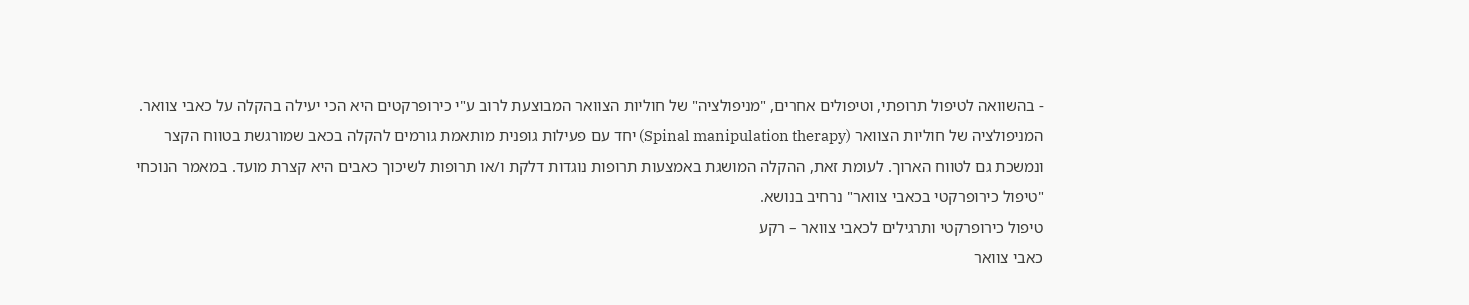- בהשוואה לטיפול תרופתי, וטיפולים אחרים, "מניפולציה" של חוליות הצוואר המבוצעת לרוב ע"י כירופרקטים היא הכי יעילה בהקלה על כאבי צוואר.
המניפולציה של חוליות הצוואר (Spinal manipulation therapy) יחד עם פעילות גופנית מותאמת גורמים להקלה בכאב שמורגשת בטווח הקצר ונמשכת גם לטווח הארוך. לעומת זאת, ההקלה המושגת באמצעות תרופות נוגדות דלקת ו/או תרופות לשיכוך כאבים היא קצרת מועד. במאמר הנוכחי "טיפול כירופרקטי בכאבי צוואר" נרחיב בנושא.
טיפול כירופרקטי ותרגילים לכאבי צוואר – רקע
כאבי צוואר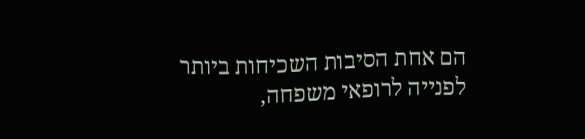הם אחת הסיבות השכיחות ביותר לפנייה לרופאי משפחה,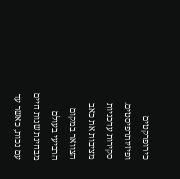כירופרקטים ופיזיותרפיסטים. סקירות עדכניות מציבות את כאב הצוואר במקום הרביעי בעולם מבחינת שנות חיים עם נכות, כאשר עד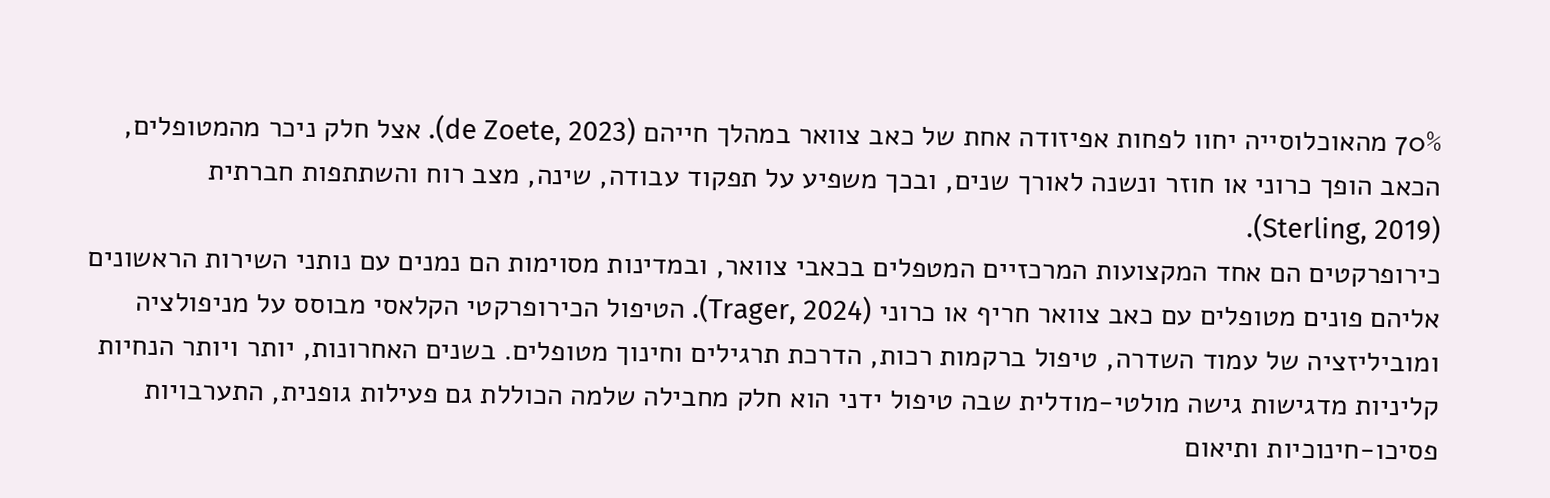70% מהאוכלוסייה יחוו לפחות אפיזודה אחת של כאב צוואר במהלך חייהם (de Zoete, 2023). אצל חלק ניכר מהמטופלים, הכאב הופך כרוני או חוזר ונשנה לאורך שנים, ובכך משפיע על תפקוד עבודה, שינה, מצב רוח והשתתפות חברתית (Sterling, 2019).
כירופרקטים הם אחד המקצועות המרכזיים המטפלים בכאבי צוואר, ובמדינות מסוימות הם נמנים עם נותני השירות הראשונים אליהם פונים מטופלים עם כאב צוואר חריף או כרוני (Trager, 2024). הטיפול הכירופרקטי הקלאסי מבוסס על מניפולציה ומוביליזציה של עמוד השדרה, טיפול ברקמות רכות, הדרכת תרגילים וחינוך מטופלים. בשנים האחרונות, יותר ויותר הנחיות קליניות מדגישות גישה מולטי-מודלית שבה טיפול ידני הוא חלק מחבילה שלמה הכוללת גם פעילות גופנית, התערבויות פסיכו-חינוכיות ותיאום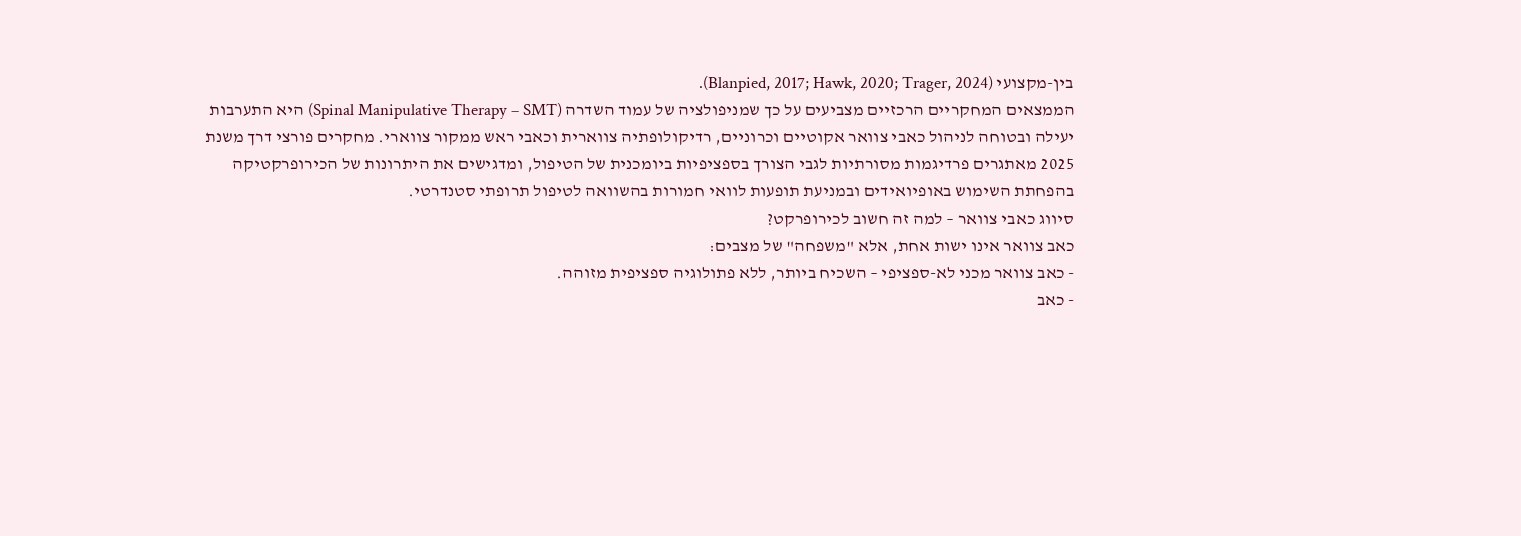בין-מקצועי (Blanpied, 2017; Hawk, 2020; Trager, 2024).
הממצאים המחקריים הרכזיים מצביעים על כך שמניפולציה של עמוד השדרה (Spinal Manipulative Therapy – SMT) היא התערבות יעילה ובטוחה לניהול כאבי צוואר אקוטיים וכרוניים, רדיקולופתיה צווארית וכאבי ראש ממקור צווארי. מחקרים פורצי דרך משנת 2025 מאתגרים פרדיגמות מסורתיות לגבי הצורך בספציפיות ביומכנית של הטיפול, ומדגישים את היתרונות של הכירופרקטיקה בהפחתת השימוש באופיואידים ובמניעת תופעות לוואי חמורות בהשוואה לטיפול תרופתי סטנדרטי.
סיווג כאבי צוואר – למה זה חשוב לכירופרקט?
כאב צוואר אינו ישות אחת, אלא "משפחה" של מצבים:
- כאב צוואר מכני לא-ספציפי – השכיח ביותר, ללא פתולוגיה ספציפית מזוהה.
- כאב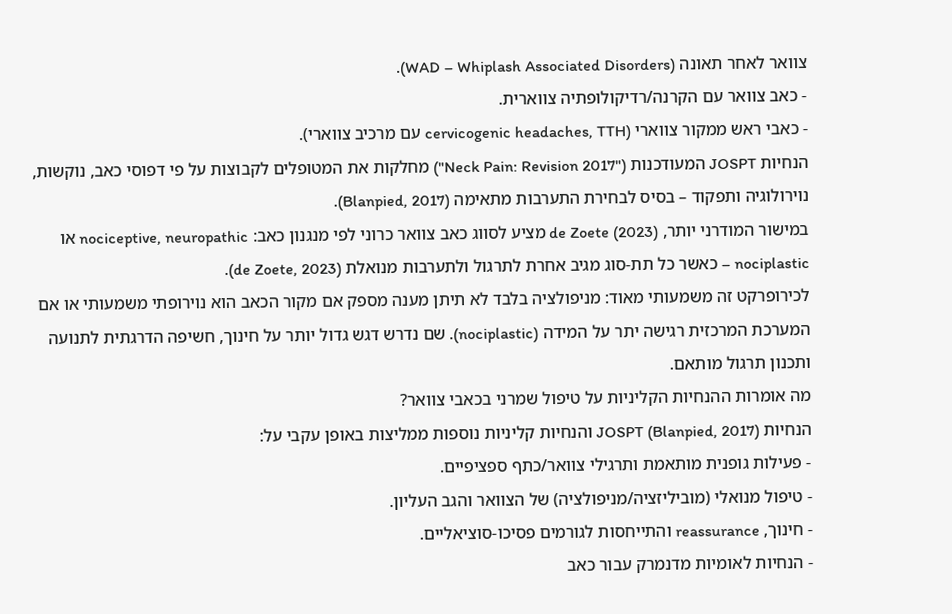צוואר לאחר תאונה (WAD – Whiplash Associated Disorders).
- כאב צוואר עם הקרנה/רדיקולופתיה צווארית.
- כאבי ראש ממקור צווארי (cervicogenic headaches, TTH עם מרכיב צווארי).
הנחיות JOSPT המעודכנות ("Neck Pain: Revision 2017") מחלקות את המטופלים לקבוצות על פי דפוסי כאב, נוקשות, נוירולוגיה ותפקוד – בסיס לבחירת התערבות מתאימה (Blanpied, 2017).
במישור המודרני יותר, de Zoete (2023) מציע לסווג כאב צוואר כרוני לפי מנגנון כאב: nociceptive, neuropathic או nociplastic – כאשר כל תת-סוג מגיב אחרת לתרגול ולתערבות מנואלת (de Zoete, 2023).
לכירופרקט זה משמעותי מאוד: מניפולציה בלבד לא תיתן מענה מספק אם מקור הכאב הוא נוירופתי משמעותי או אם המערכת המרכזית רגישה יתר על המידה (nociplastic). שם נדרש דגש גדול יותר על חינוך, חשיפה הדרגתית לתנועה ותכנון תרגול מותאם.
מה אומרות ההנחיות הקליניות על טיפול שמרני בכאבי צוואר?
הנחיות JOSPT (Blanpied, 2017) והנחיות קליניות נוספות ממליצות באופן עקבי על:
- פעילות גופנית מותאמת ותרגילי צוואר/כתף ספציפיים.
- טיפול מנואלי (מוביליזציה/מניפולציה) של הצוואר והגב העליון.
- חינוך, reassurance והתייחסות לגורמים פסיכו-סוציאליים.
- הנחיות לאומיות מדנמרק עבור כאב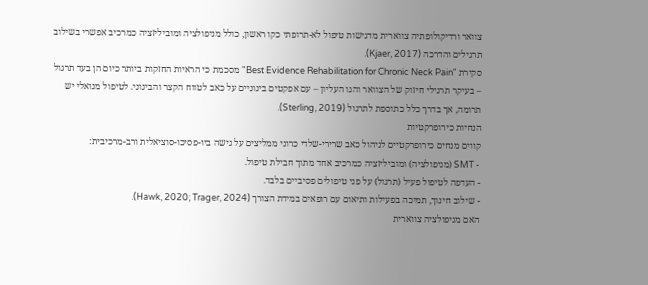צוואר ורדיקולופתיה צווארית מדגישות טיפול לא-תרופתי כקו ראשון, כולל מניפולציה ומוביליזציה כמרכיב אפשרי בשילוב תרגילים והדרכה (Kjaer, 2017).
סקירת "Best Evidence Rehabilitation for Chronic Neck Pain" מסכמת כי הראיות החזקות ביותר כיום הן בעד תרגול – בעיקר תרגילי חיזוק של הצוואר והגו העליון – עם אפקטים בינוניים על כאב לטווח הקצר והבינוני. לטיפול מנואלי יש תרומה, אך בדרך כלל כתוספת לתרגול (Sterling, 2019).
הנחיות כירופרקטיות
קווים מנחים כירופרקטיים לניהול כאב שרירי-שלדי כרוני ממליצים על גישה ביו-פסיכו-סוציאלית ורב-מרכיבית:
- SMT (מניפולציה) ומוביליזציה כמרכיב אחד מתוך חבילת טיפול.
- העדפה לטיפול פעיל (תרגול) על פני טיפולים פסיביים בלבד.
- שילוב חינוך, תמיכה בפעילות ותיאום עם רופאים במידת הצורך (Hawk, 2020; Trager, 2024).
האם מניפולציה צווארית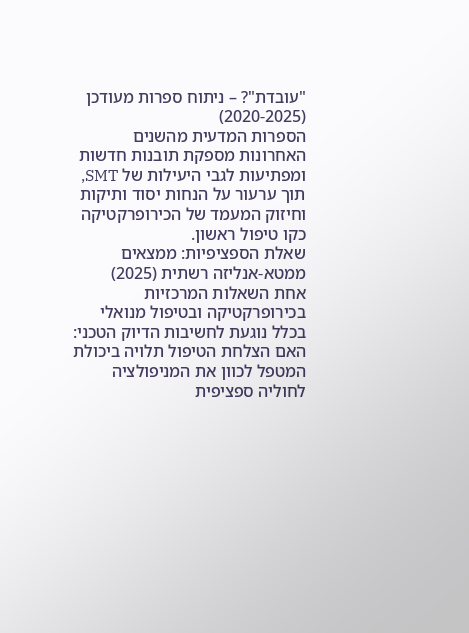"עובדת"? – ניתוח ספרות מעודכן (2020-2025)
הספרות המדעית מהשנים האחרונות מספקת תובנות חדשות ומפתיעות לגבי היעילות של SMT, תוך ערעור על הנחות יסוד ותיקות וחיזוק המעמד של הכירופרקטיקה כקו טיפול ראשון.
שאלת הספציפיות: ממצאים ממטא-אנליזה רשתית (2025)
אחת השאלות המרכזיות בכירופרקטיקה ובטיפול מנואלי בכלל נוגעת לחשיבות הדיוק הטכני: האם הצלחת הטיפול תלויה ביכולת המטפל לכוון את המניפולציה לחוליה ספציפית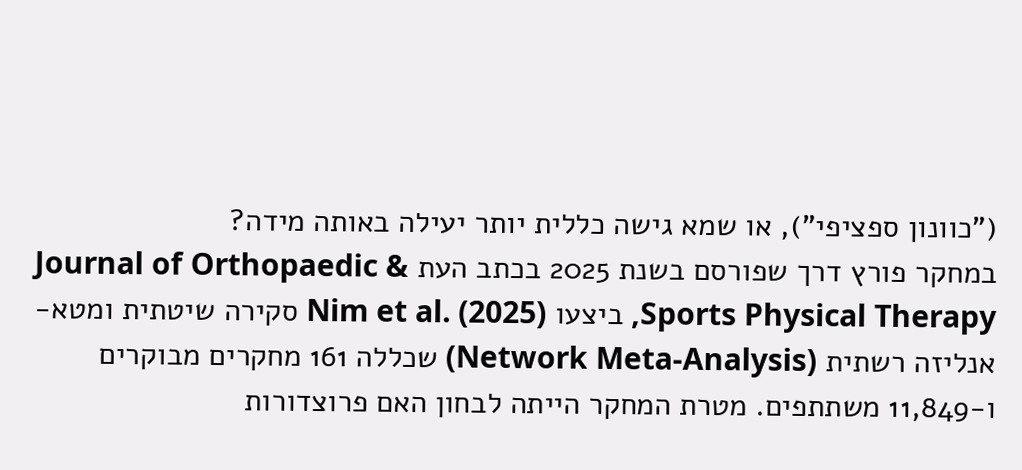("כוונון ספציפי"), או שמא גישה כללית יותר יעילה באותה מידה?
במחקר פורץ דרך שפורסם בשנת 2025 בכתב העת Journal of Orthopaedic & Sports Physical Therapy, ביצעו Nim et al. (2025) סקירה שיטתית ומטא-אנליזה רשתית (Network Meta-Analysis) שכללה 161 מחקרים מבוקרים ו-11,849 משתתפים. מטרת המחקר הייתה לבחון האם פרוצדורות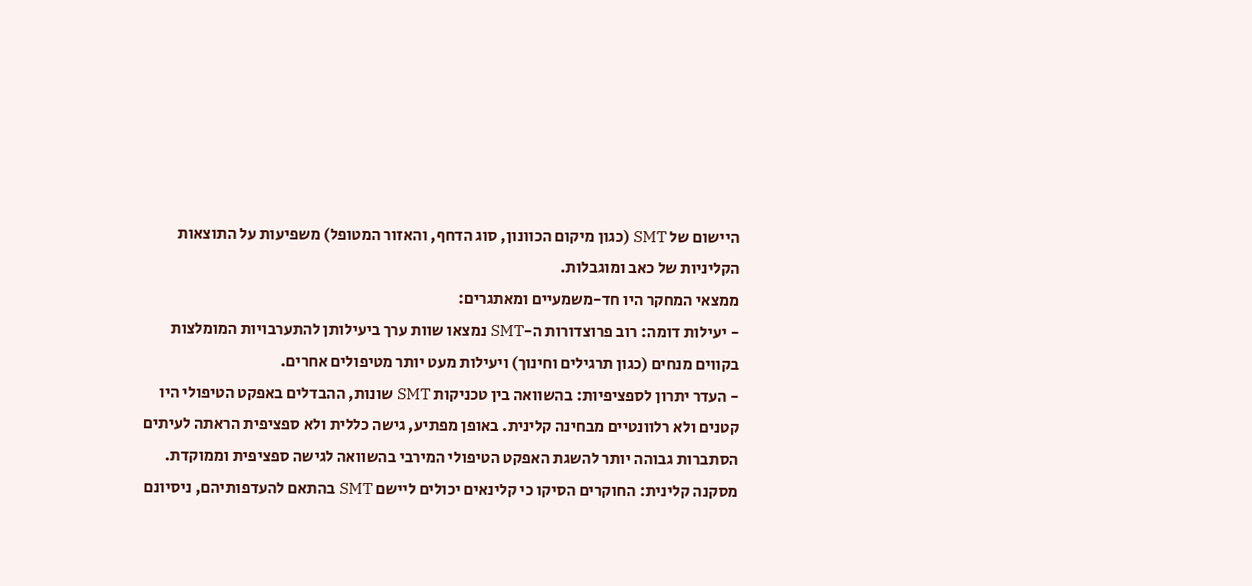היישום של SMT (כגון מיקום הכוונון, סוג הדחף, והאזור המטופל) משפיעות על התוצאות הקליניות של כאב ומוגבלות.
ממצאי המחקר היו חד-משמעיים ומאתגרים:
- יעילות דומה: רוב פרוצדורות ה-SMT נמצאו שוות ערך ביעילותן להתערבויות המומלצות בקווים מנחים (כגון תרגילים וחינוך) ויעילות מעט יותר מטיפולים אחרים.
- העדר יתרון לספציפיות: בהשוואה בין טכניקות SMT שונות, ההבדלים באפקט הטיפולי היו קטנים ולא רלוונטיים מבחינה קלינית. באופן מפתיע, גישה כללית ולא ספציפית הראתה לעיתים הסתברות גבוהה יותר להשגת האפקט הטיפולי המירבי בהשוואה לגישה ספציפית וממוקדת.
מסקנה קלינית: החוקרים הסיקו כי קלינאים יכולים ליישם SMT בהתאם להעדפותיהם, ניסיונם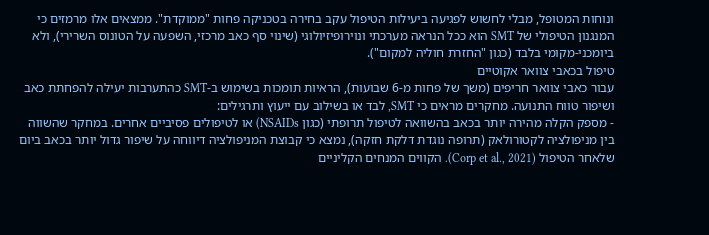ונוחות המטופל, מבלי לחשוש לפגיעה ביעילות הטיפול עקב בחירה בטכניקה פחות "ממוקדת". ממצאים אלו מרמזים כי המנגנון הטיפולי של SMT הוא ככל הנראה מערכתי ונוירופיזיולוגי (שינוי סף כאב מרכזי, השפעה על הטונוס השרירי), ולא ביומכני-מקומי בלבד (כגון "החזרת חוליה למקום").
טיפול בכאבי צוואר אקוטיים
עבור כאבי צוואר חריפים (משך של פחות מ-6 שבועות), הראיות תומכות בשימוש ב-SMT כהתערבות יעילה להפחתת כאב ושיפור טווח התנועה. מחקרים מראים כי SMT, לבד או בשילוב עם ייעוץ ותרגילים:
- מספק הקלה מהירה יותר בכאב בהשוואה לטיפול תרופתי (כגון NSAIDs) או לטיפולים פסיביים אחרים. במחקר שהשווה בין מניפולציה לקטורולאק (תרופה נוגדת דלקת חזקה), נמצא כי קבוצת המניפולציה דיווחה על שיפור גדול יותר בכאב ביום שלאחר הטיפול (Corp et al., 2021). הקווים המנחים הקליניים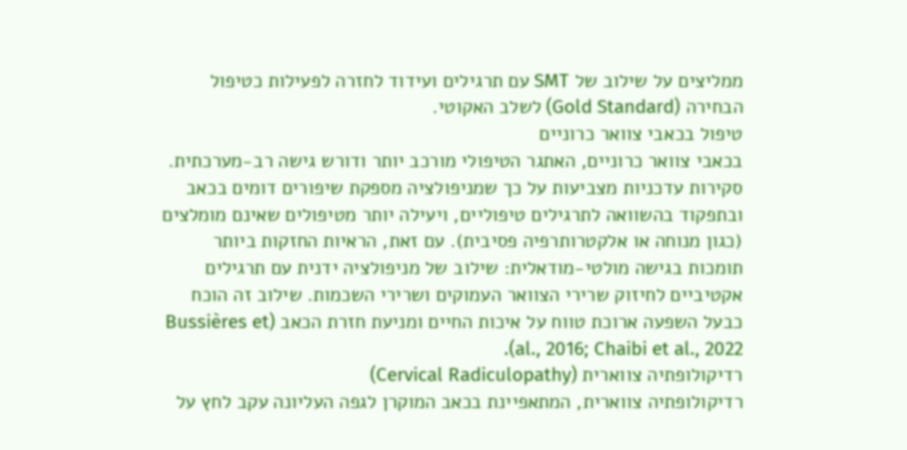ממליצים על שילוב של SMT עם תרגילים ועידוד לחזרה לפעילות כטיפול הבחירה (Gold Standard) לשלב האקוטי.
טיפול בכאבי צוואר כרוניים
בכאבי צוואר כרוניים, האתגר הטיפולי מורכב יותר ודורש גישה רב-מערכתית. סקירות עדכניות מצביעות על כך שמניפולציה מספקת שיפורים דומים בכאב ובתפקוד בהשוואה לתרגילים טיפוליים, ויעילה יותר מטיפולים שאינם מומלצים (כגון מנוחה או אלקטרותרפיה פסיבית). עם זאת, הראיות החזקות ביותר תומכות בגישה מולטי-מודאלית: שילוב של מניפולציה ידנית עם תרגילים אקטיביים לחיזוק שרירי הצוואר העמוקים ושרירי השכמות. שילוב זה הוכח כבעל השפעה ארוכת טווח על איכות החיים ומניעת חזרת הכאב (Bussières et al., 2016; Chaibi et al., 2022).
רדיקולופתיה צווארית (Cervical Radiculopathy)
רדיקולופתיה צווארית, המתאפיינת בכאב המוקרן לגפה העליונה עקב לחץ על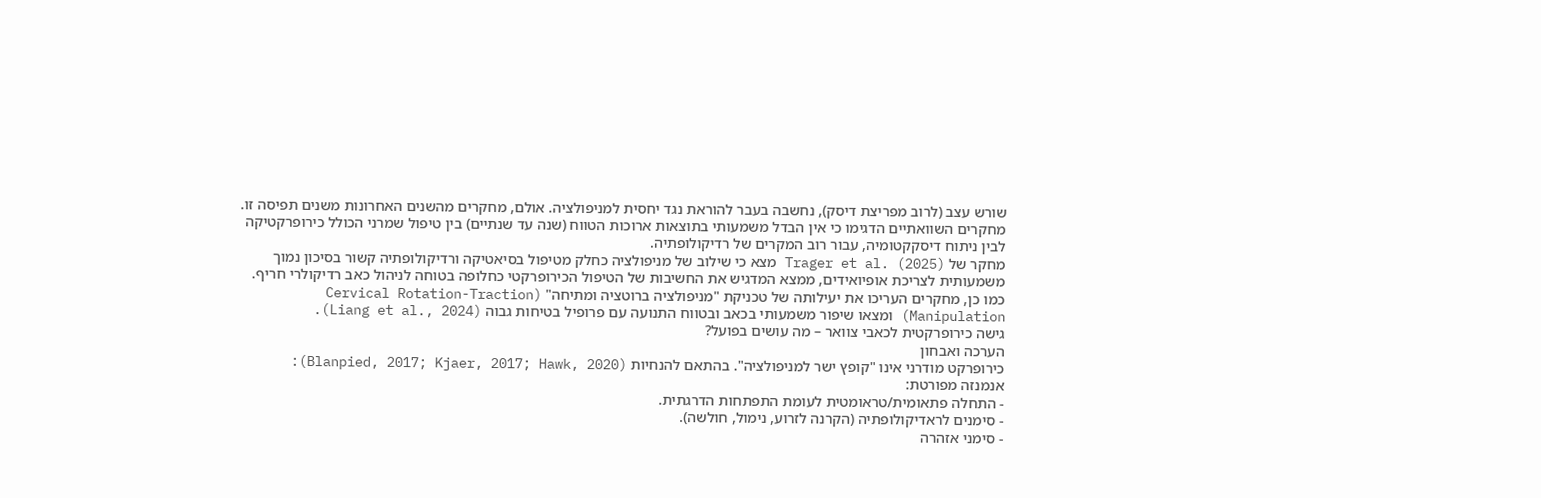שורש עצב (לרוב מפריצת דיסק), נחשבה בעבר להוראת נגד יחסית למניפולציה. אולם, מחקרים מהשנים האחרונות משנים תפיסה זו. מחקרים השוואתיים הדגימו כי אין הבדל משמעותי בתוצאות ארוכות הטווח (שנה עד שנתיים) בין טיפול שמרני הכולל כירופרקטיקה לבין ניתוח דיסקקטומיה, עבור רוב המקרים של רדיקולופתיה.
מחקר של Trager et al. (2025) מצא כי שילוב של מניפולציה כחלק מטיפול בסיאטיקה ורדיקולופתיה קשור בסיכון נמוך משמעותית לצריכת אופיואידים, ממצא המדגיש את החשיבות של הטיפול הכירופרקטי כחלופה בטוחה לניהול כאב רדיקולרי חריף. כמו כן, מחקרים העריכו את יעילותה של טכניקת "מניפולציה ברוטציה ומתיחה" (Cervical Rotation-Traction Manipulation) ומצאו שיפור משמעותי בכאב ובטווח התנועה עם פרופיל בטיחות גבוה (Liang et al., 2024).
גישה כירופרקטית לכאבי צוואר – מה עושים בפועל?
הערכה ואבחון
כירופרקט מודרני אינו "קופץ ישר למניפולציה". בהתאם להנחיות (Blanpied, 2017; Kjaer, 2017; Hawk, 2020):
אנמנזה מפורטת:
- התחלה פתאומית/טראומטית לעומת התפתחות הדרגתית.
- סימנים לראדיקולופתיה (הקרנה לזרוע, נימול, חולשה).
- סימני אזהרה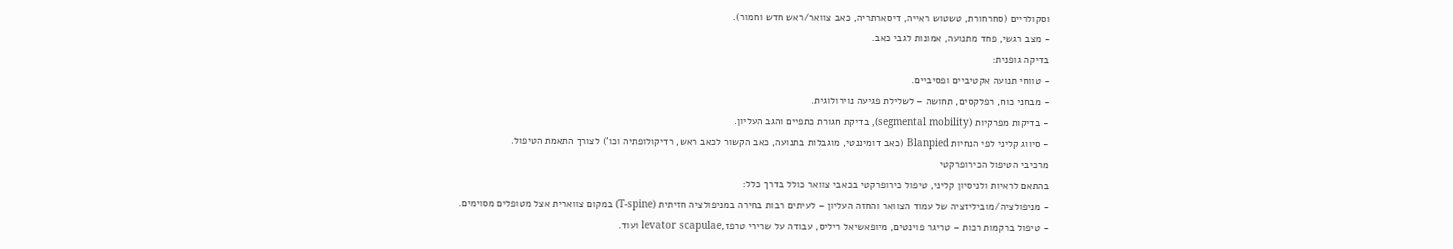וסקולריים (סחרחורת, טשטוש ראייה, דיסארתריה, כאב צוואר/ראש חדש וחמור).
- מצב רגשי, פחד מתנועה, אמונות לגבי כאב.
בדיקה גופנית:
- טווחי תנועה אקטיביים ופסיביים.
- מבחני כוח, רפלקסים, תחושה – לשלילת פגיעה נוירולוגית.
- בדיקות מפרקיות (segmental mobility), בדיקת חגורת כתפיים והגב העליון.
- סיווג קליני לפי הנחיות Blanpied (כאב דומיננטי, מוגבלות בתנועה, כאב הקשור לכאב ראש, רדיקולופתיה וכו') לצורך התאמת הטיפול.
מרכיבי הטיפול הכירופרקטי
בהתאם לראיות ולניסיון קליני, טיפול כירופרקטי בכאבי צוואר כולל בדרך כלל:
- מניפולציה/מוביליזציה של עמוד הצוואר והחזה העליון – לעיתים רבות בחירה במניפולציה חזיתית (T-spine) במקום צווארית אצל מטופלים מסוימים.
- טיפול ברקמות רכות – טריגר פוינטים, מיופאשיאל ריליס, עבודה על שרירי טרפז,levator scapulae ועוד.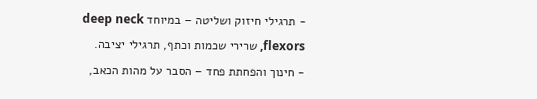- תרגילי חיזוק ושליטה – במיוחד deep neck flexors, שרירי שכמות וכתף, תרגילי יציבה.
- חינוך והפחתת פחד – הסבר על מהות הכאב,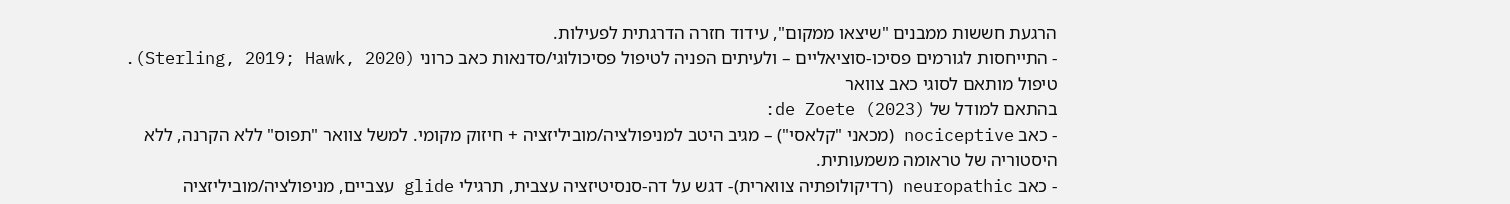הרגעת חששות ממבנים "שיצאו ממקום", עידוד חזרה הדרגתית לפעילות.
- התייחסות לגורמים פסיכו-סוציאליים – ולעיתים הפניה לטיפול פסיכולוגי/סדנאות כאב כרוני (Sterling, 2019; Hawk, 2020).
טיפול מותאם לסוגי כאב צוואר
בהתאם למודל של de Zoete (2023):
- כאב nociceptive (מכאני "קלאסי") – מגיב היטב למניפולציה/מוביליזציה + חיזוק מקומי. למשל צוואר "תפוס" ללא הקרנה, ללא היסטוריה של טראומה משמעותית.
- כאב neuropathic (רדיקולופתיה צווארית)- דגש על דה-סנסיטיזציה עצבית, תרגילי glide עצביים, מניפולציה/מוביליזציה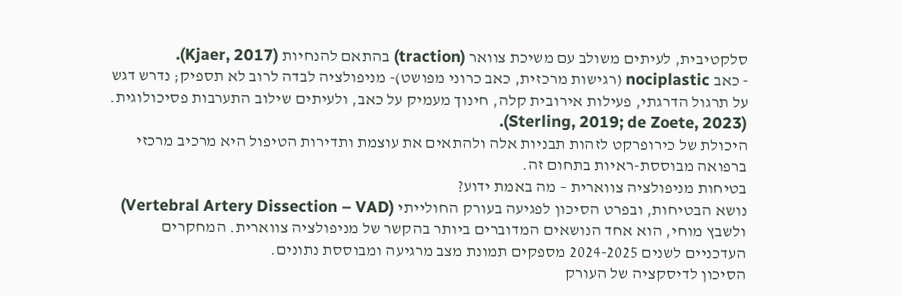סלקטיבית, לעיתים משולב עם משיכת צוואר (traction) בהתאם להנחיות (Kjaer, 2017).
- כאב nociplastic (רגישות מרכזית, כאב כרוני מפושט)- מניפולציה לבדה לרוב לא תספיק; נדרש דגש על תרגול הדרגתי, פעילות אירובית קלה, חינוך מעמיק על כאב, ולעיתים שילוב התערבות פסיכולוגית. (Sterling, 2019; de Zoete, 2023).
היכולת של כירופרקט לזהות תבניות אלה ולהתאים את עוצמת ותדירות הטיפול היא מרכיב מרכזי ברפואה מבוססת-ראיות בתחום זה.
בטיחות מניפולציה צווארית – מה באמת ידוע?
נושא הבטיחות, ובפרט הסיכון לפגיעה בעורק החולייתי (Vertebral Artery Dissection – VAD) ולשבץ מוחי, הוא אחד הנושאים המדוברים ביותר בהקשר של מניפולציה צווארית. המחקרים העדכניים לשנים 2024-2025 מספקים תמונת מצב מרגיעה ומבוססת נתונים.
הסיכון לדיסקציה של העורק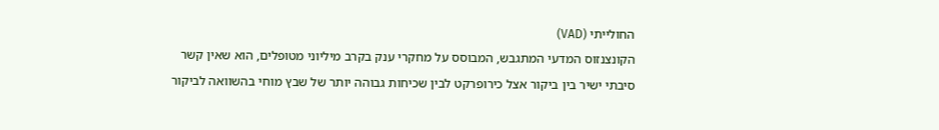החולייתי (VAD)
הקונצנזוס המדעי המתגבש, המבוסס על מחקרי ענק בקרב מיליוני מטופלים, הוא שאין קשר סיבתי ישיר בין ביקור אצל כירופרקט לבין שכיחות גבוהה יותר של שבץ מוחי בהשוואה לביקור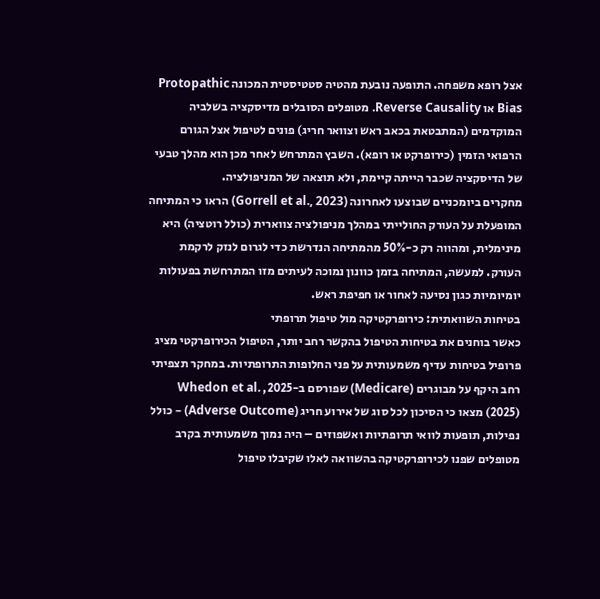אצל רופא משפחה. התופעה נובעת מהטיה סטטיסטית המכונה Protopathic Bias או Reverse Causality. מטופלים הסובלים מדיסקציה בשלביה המוקדמים (המתבטאת בכאב ראש וצוואר חריג) פונים לטיפול אצל הגורם הרפואי הזמין (כירופרקט או רופא). השבץ המתרחש לאחר מכן הוא מהלך טבעי של הדיסקציה שכבר הייתה קיימת, ולא תוצאה של המניפולציה.
מחקרים ביומכניים שבוצעו לאחרונה (Gorrell et al., 2023) הראו כי המתיחה המופעלת על העורק החולייתי במהלך מניפולציה צווארית (כולל רוטציה) היא מינימלית, ומהווה רק כ-50% מהמתיחה הנדרשת כדי לגרום לנזק לרקמת העורק. למעשה, המתיחה בזמן כוונון נמוכה לעיתים מזו המתרחשת בפעולות יומיומיות כגון נסיעה לאחור או חפיפת ראש.
בטיחות השוואתית: כירופרקטיקה מול טיפול תרופתי
כאשר בוחנים את בטיחות הטיפול בהקשר רחב יותר, הטיפול הכירופרקטי מציג פרופיל בטיחות עדיף משמעותית על פני החלופות התרופתיות. במחקר תצפיתי רחב היקף על מבוגרים (Medicare) שפורסם ב-2025, Whedon et al. (2025) מצאו כי הסיכון לכל סוג של אירוע חריג (Adverse Outcome) – כולל נפילות, תופעות לוואי תרופתיות ואשפוזים – היה נמוך משמעותית בקרב מטופלים שפנו לכירופרקטיקה בהשוואה לאלו שקיבלו טיפול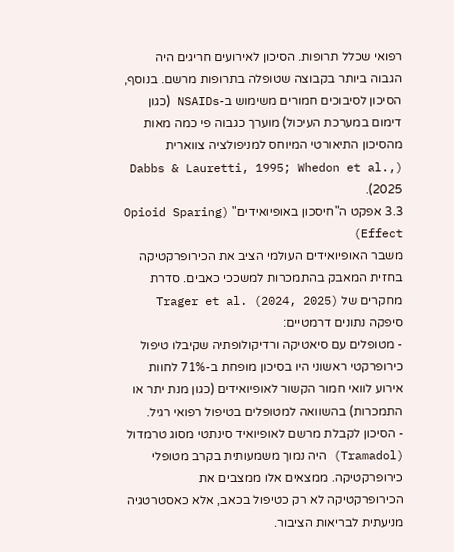רפואי שכלל תרופות. הסיכון לאירועים חריגים היה הגבוה ביותר בקבוצה שטופלה בתרופות מרשם. בנוסף, הסיכון לסיבוכים חמורים משימוש ב-NSAIDs (כגון דימום במערכת העיכול) מוערך כגבוה פי כמה מאות מהסיכון התיאורטי המיוחס למניפולציה צווארית (Dabbs & Lauretti, 1995; Whedon et al., 2025).
3.3 אפקט ה"חיסכון באופיואידים" (Opioid Sparing Effect)
משבר האופיואידים העולמי הציב את הכירופרקטיקה בחזית המאבק בהתמכרות למשככי כאבים. סדרת מחקרים של Trager et al. (2024, 2025) סיפקה נתונים דרמטיים:
- מטופלים עם סיאטיקה ורדיקולופתיה שקיבלו טיפול כירופרקטי ראשוני היו בסיכון מופחת ב-71% לחוות אירוע לוואי חמור הקשור לאופיואידים (כגון מנת יתר או התמכרות) בהשוואה למטופלים בטיפול רפואי רגיל.
- הסיכון לקבלת מרשם לאופיואיד סינתטי מסוג טרמדול (Tramadol) היה נמוך משמעותית בקרב מטופלי כירופרקטיקה. ממצאים אלו ממצבים את הכירופרקטיקה לא רק כטיפול בכאב, אלא כאסטרטגיה מניעתית לבריאות הציבור.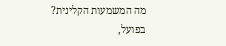מה המשמעות הקלינית?
בפועל,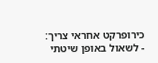כירופרקט אחראי צריך:
- לשאול באופן שיטתי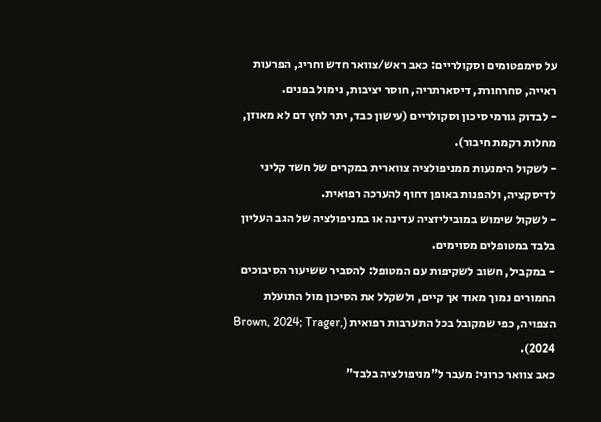על סימפטומים וסקולריים: כאב ראש/צוואר חדש וחריג, הפרעות ראייה, סחרחורת, דיסארתריה, חוסר יציבות, נימול בפנים.
- לבדוק גורמי סיכון וסקולריים (עישון כבד, יתר לחץ דם לא מאוזן, מחלות רקמת חיבור).
- לשקול הימנעות ממניפולציה צווארית במקרים של חשד קליני לדיסקציה, ולהפנות באופן דחוף להערכה רפואית.
- לשקול שימוש במוביליזציה עדינה או במניפולציה של הגב העליון בלבד במטופלים מסוימים.
- במקביל, חשוב לשקיפות עם המטופל: להסביר ששיעור הסיבוכים החמורים נמוך מאוד אך קיים, ולשקלל את הסיכון מול התועלת הצפויה, כפי שמקובל בכל התערבות רפואית (Brown, 2024; Trager, 2024).
כאב צוואר כרוני: מעבר ל"מניפולציה בלבד"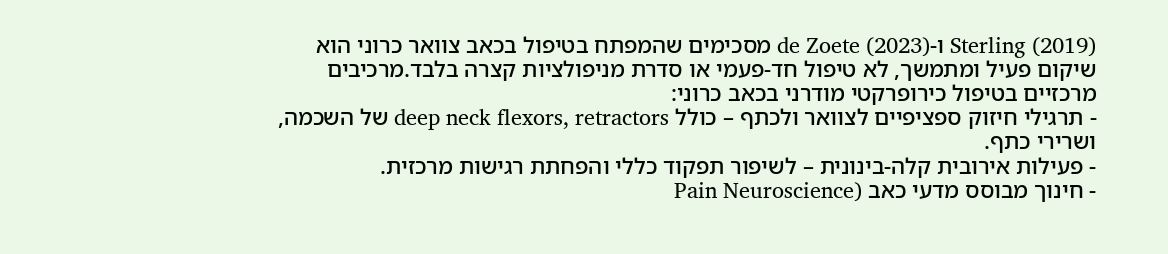Sterling (2019) ו-de Zoete (2023) מסכימים שהמפתח בטיפול בכאב צוואר כרוני הוא שיקום פעיל ומתמשך, לא טיפול חד-פעמי או סדרת מניפולציות קצרה בלבד.מרכיבים מרכזיים בטיפול כירופרקטי מודרני בכאב כרוני:
- תרגילי חיזוק ספציפיים לצוואר ולכתף – כולל deep neck flexors, retractors של השכמה, ושרירי כתף.
- פעילות אירובית קלה-בינונית – לשיפור תפקוד כללי והפחתת רגישות מרכזית.
- חינוך מבוסס מדעי כאב (Pain Neuroscience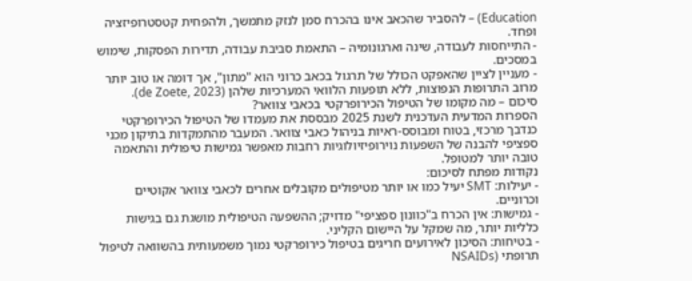Education) – להסביר שהכאב אינו בהכרח סמן לנזק מתמשך, ולהפחית קטסטרופיזציה ופחד.
- התייחסות לעבודה, שינה וארגונומיה – התאמת סביבת עבודה, תדירות הפסקות, שימוש במסכים.
- מעניין לציין שהאפקט הכולל של תרגול בכאב כרוני הוא "מתון", אך דומה או טוב יותר מרוב התרופות הנפוצות, ללא תופעות הלוואי המערכיות שלהן (de Zoete, 2023).
סיכום – מה מקומו של הטיפול הכירופרקטי בכאבי צוואר?
הספרות המדעית העדכנית לשנת 2025 מבססת את מעמדו של הטיפול הכירופרקטי כנדבך מרכזי, בטוח ומבוסס-ראיות בניהול כאבי צוואר. המעבר מהתמקדות בתיקון מכני ספציפי להבנה של השפעות נוירופיזיולוגיות רחבות מאפשר גמישות טיפולית והתאמה טובה יותר למטופל.
נקודות מפתח לסיכום:
- יעילות: SMT יעיל כמו או יותר מטיפולים מקובלים אחרים לכאבי צוואר אקוטיים וכרוניים.
- גמישות: אין הכרח ב"כוונון ספציפי" מדויק; ההשפעה הטיפולית מושגת גם בגישות כלליות יותר, מה שמקל על היישום הקליני.
- בטיחות: הסיכון לאירועים חריגים בטיפול כירופרקטי נמוך משמעותית בהשוואה לטיפול תרופתי (NSAIDs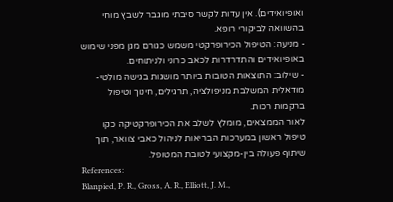ואופיואידים). אין עדות לקשר סיבתי מוגבר לשבץ מוחי בהשוואה לביקורי רופא.
- מניעה: הטיפול הכירופרקטי משמש כגורם מגן מפני שימוש באופיואידים והתדרדרות לכאב כרוני ולניתוחים.
- שילוב: התוצאות הטובות ביותר מושגות בגישה מולטי-מודאלית המשלבת מניפולציה, תרגילים, חינוך וטיפול ברקמות רכות.
לאור הממצאים, מומלץ לשלב את הכירופרקטיקה כקו טיפול ראשון במערכות הבריאות לניהול כאבי צוואר, תוך שיתוף פעולה בין-מקצועי לטובת המטופל.
References:
Blanpied, P. R., Gross, A. R., Elliott, J. M.,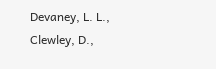Devaney, L. L., Clewley, D.,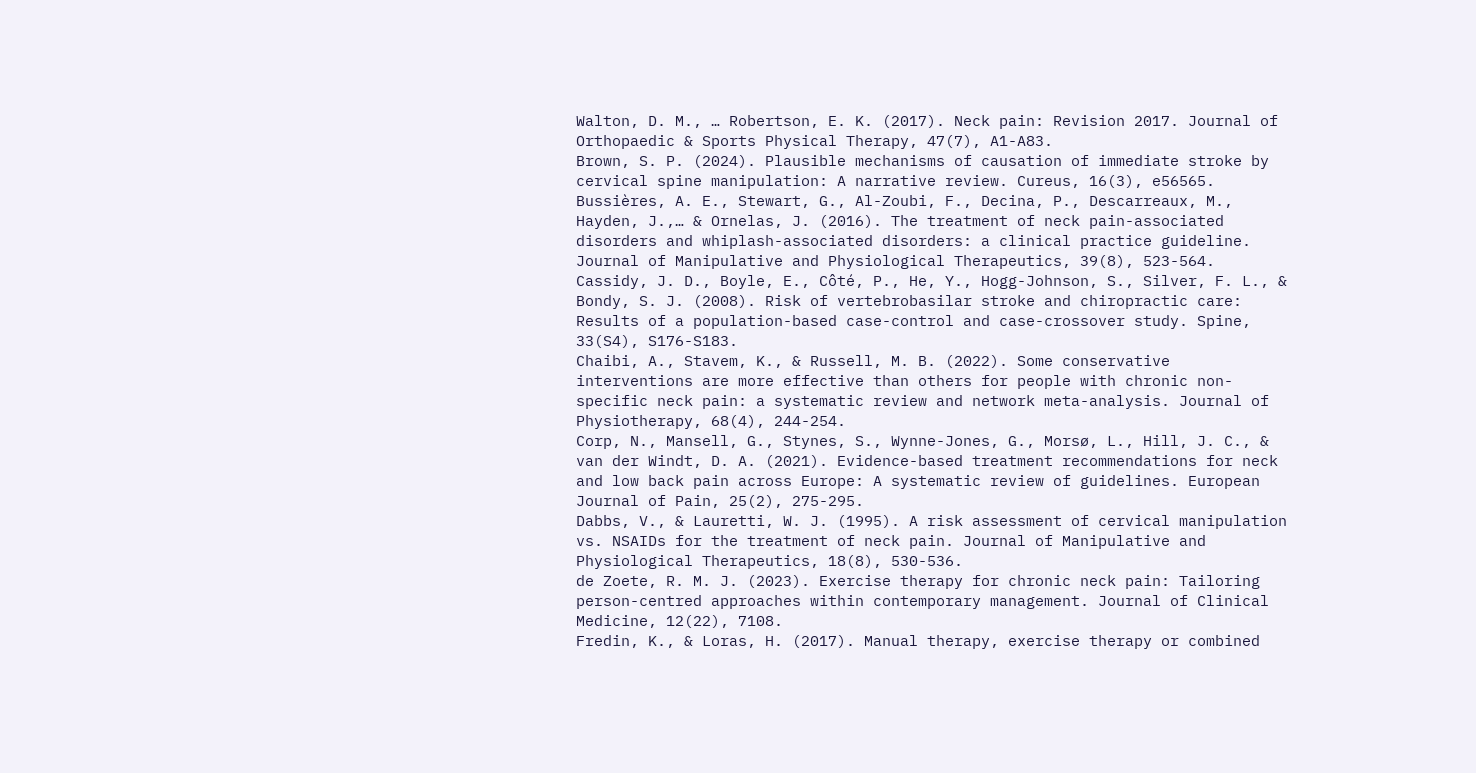Walton, D. M., … Robertson, E. K. (2017). Neck pain: Revision 2017. Journal of Orthopaedic & Sports Physical Therapy, 47(7), A1-A83.
Brown, S. P. (2024). Plausible mechanisms of causation of immediate stroke by cervical spine manipulation: A narrative review. Cureus, 16(3), e56565.
Bussières, A. E., Stewart, G., Al-Zoubi, F., Decina, P., Descarreaux, M., Hayden, J.,… & Ornelas, J. (2016). The treatment of neck pain-associated disorders and whiplash-associated disorders: a clinical practice guideline. Journal of Manipulative and Physiological Therapeutics, 39(8), 523-564.
Cassidy, J. D., Boyle, E., Côté, P., He, Y., Hogg-Johnson, S., Silver, F. L., & Bondy, S. J. (2008). Risk of vertebrobasilar stroke and chiropractic care: Results of a population-based case-control and case-crossover study. Spine, 33(S4), S176-S183.
Chaibi, A., Stavem, K., & Russell, M. B. (2022). Some conservative interventions are more effective than others for people with chronic non-specific neck pain: a systematic review and network meta-analysis. Journal of Physiotherapy, 68(4), 244-254.
Corp, N., Mansell, G., Stynes, S., Wynne-Jones, G., Morsø, L., Hill, J. C., & van der Windt, D. A. (2021). Evidence-based treatment recommendations for neck and low back pain across Europe: A systematic review of guidelines. European Journal of Pain, 25(2), 275-295.
Dabbs, V., & Lauretti, W. J. (1995). A risk assessment of cervical manipulation vs. NSAIDs for the treatment of neck pain. Journal of Manipulative and Physiological Therapeutics, 18(8), 530-536.
de Zoete, R. M. J. (2023). Exercise therapy for chronic neck pain: Tailoring person-centred approaches within contemporary management. Journal of Clinical Medicine, 12(22), 7108.
Fredin, K., & Loras, H. (2017). Manual therapy, exercise therapy or combined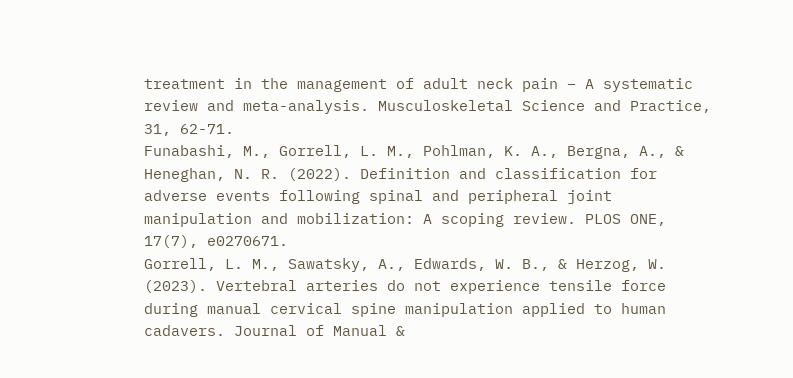treatment in the management of adult neck pain – A systematic review and meta-analysis. Musculoskeletal Science and Practice, 31, 62-71.
Funabashi, M., Gorrell, L. M., Pohlman, K. A., Bergna, A., & Heneghan, N. R. (2022). Definition and classification for adverse events following spinal and peripheral joint manipulation and mobilization: A scoping review. PLOS ONE, 17(7), e0270671.
Gorrell, L. M., Sawatsky, A., Edwards, W. B., & Herzog, W. (2023). Vertebral arteries do not experience tensile force during manual cervical spine manipulation applied to human cadavers. Journal of Manual &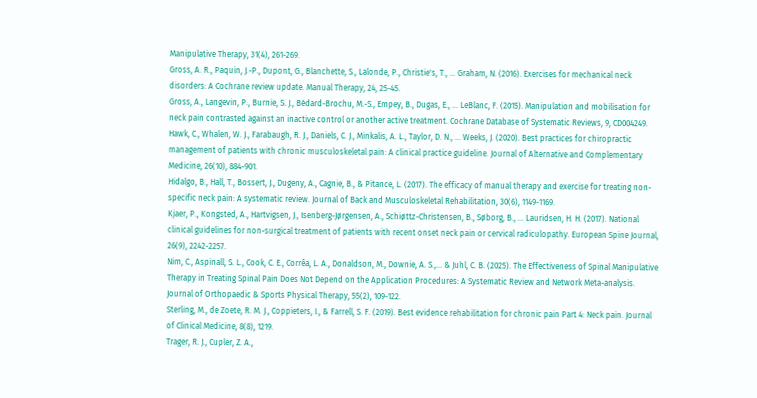Manipulative Therapy, 31(4), 261-269.
Gross, A. R., Paquin, J.-P., Dupont, G., Blanchette, S., Lalonde, P., Christie's, T., … Graham, N. (2016). Exercises for mechanical neck disorders: A Cochrane review update. Manual Therapy, 24, 25-45.
Gross, A., Langevin, P., Burnie, S. J., Bédard-Brochu, M.-S., Empey, B., Dugas, E., … LeBlanc, F. (2015). Manipulation and mobilisation for neck pain contrasted against an inactive control or another active treatment. Cochrane Database of Systematic Reviews, 9, CD004249.
Hawk, C., Whalen, W. J., Farabaugh, R. J., Daniels, C. J., Minkalis, A. L., Taylor, D. N., … Weeks, J. (2020). Best practices for chiropractic management of patients with chronic musculoskeletal pain: A clinical practice guideline. Journal of Alternative and Complementary Medicine, 26(10), 884-901.
Hidalgo, B., Hall, T., Bossert, J., Dugeny, A., Cagnie, B., & Pitance, L. (2017). The efficacy of manual therapy and exercise for treating non-specific neck pain: A systematic review. Journal of Back and Musculoskeletal Rehabilitation, 30(6), 1149-1169.
Kjaer, P., Kongsted, A., Hartvigsen, J., Isenberg-Jørgensen, A., Schiøttz-Christensen, B., Søborg, B., … Lauridsen, H. H. (2017). National clinical guidelines for non-surgical treatment of patients with recent onset neck pain or cervical radiculopathy. European Spine Journal, 26(9), 2242-2257.
Nim, C., Aspinall, S. L., Cook, C. E., Corrêa, L. A., Donaldson, M., Downie, A. S.,… & Juhl, C. B. (2025). The Effectiveness of Spinal Manipulative Therapy in Treating Spinal Pain Does Not Depend on the Application Procedures: A Systematic Review and Network Meta-analysis. Journal of Orthopaedic & Sports Physical Therapy, 55(2), 109-122.
Sterling, M., de Zoete, R. M. J., Coppieters, I., & Farrell, S. F. (2019). Best evidence rehabilitation for chronic pain Part 4: Neck pain. Journal of Clinical Medicine, 8(8), 1219.
Trager, R. J., Cupler, Z. A.,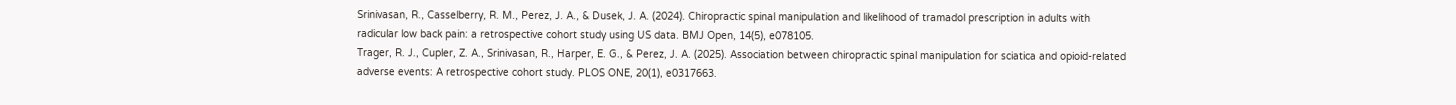Srinivasan, R., Casselberry, R. M., Perez, J. A., & Dusek, J. A. (2024). Chiropractic spinal manipulation and likelihood of tramadol prescription in adults with radicular low back pain: a retrospective cohort study using US data. BMJ Open, 14(5), e078105.
Trager, R. J., Cupler, Z. A., Srinivasan, R., Harper, E. G., & Perez, J. A. (2025). Association between chiropractic spinal manipulation for sciatica and opioid-related adverse events: A retrospective cohort study. PLOS ONE, 20(1), e0317663.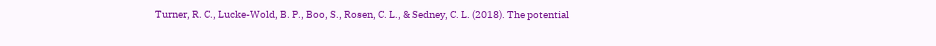Turner, R. C., Lucke-Wold, B. P., Boo, S., Rosen, C. L., & Sedney, C. L. (2018). The potential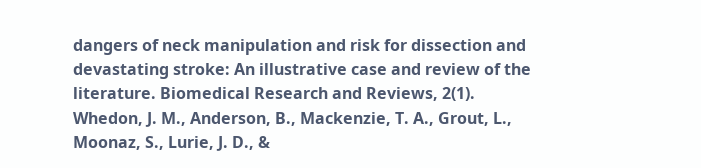dangers of neck manipulation and risk for dissection and devastating stroke: An illustrative case and review of the literature. Biomedical Research and Reviews, 2(1).
Whedon, J. M., Anderson, B., Mackenzie, T. A., Grout, L., Moonaz, S., Lurie, J. D., &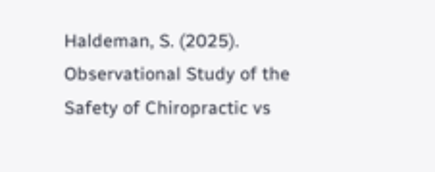Haldeman, S. (2025). Observational Study of the Safety of Chiropractic vs